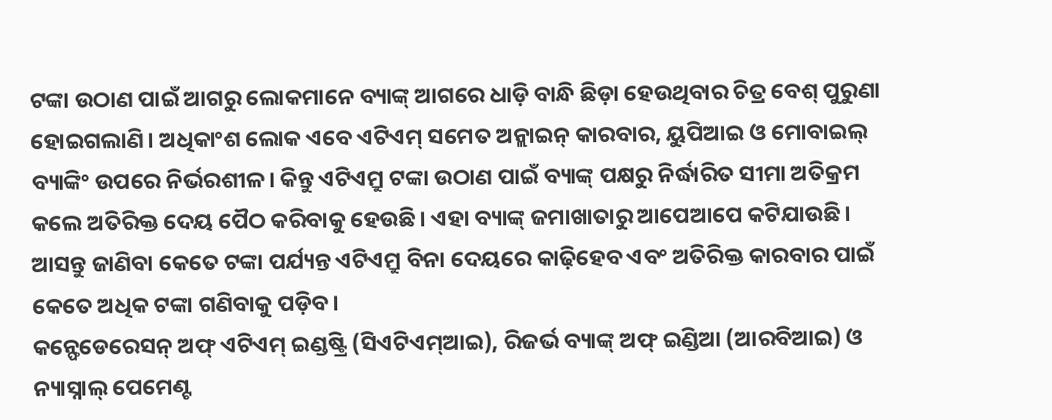ଟଙ୍କା ଉଠାଣ ପାଇଁ ଆଗରୁ ଲୋକମାନେ ବ୍ୟାଙ୍କ୍ ଆଗରେ ଧାଡ଼ି ବାନ୍ଧି ଛିଡ଼ା ହେଉଥିବାର ଚିତ୍ର ବେଶ୍ ପୁରୁଣା ହୋଇଗଲାଣି। ଅଧିକାଂଶ ଲୋକ ଏବେ ଏଟିଏମ୍ ସମେତ ଅନ୍ଲାଇନ୍ କାରବାର, ୟୁପିଆଇ ଓ ମୋବାଇଲ୍ ବ୍ୟାଙ୍କିଂ ଉପରେ ନିର୍ଭରଶୀଳ। କିନ୍ତୁ ଏଟିଏମ୍ରୁ ଟଙ୍କା ଉଠାଣ ପାଇଁ ବ୍ୟାଙ୍କ୍ ପକ୍ଷରୁ ନିର୍ଦ୍ଧାରିତ ସୀମା ଅତିକ୍ରମ କଲେ ଅତିରିକ୍ତ ଦେୟ ପୈଠ କରିବାକୁ ହେଉଛି। ଏହା ବ୍ୟାଙ୍କ୍ ଜମାଖାତାରୁ ଆପେଆପେ କଟିଯାଉଛି। ଆସନ୍ତୁ ଜାଣିବା କେତେ ଟଙ୍କା ପର୍ଯ୍ୟନ୍ତ ଏଟିଏମ୍ରୁ ବିନା ଦେୟରେ କାଢ଼ିହେବ ଏବଂ ଅତିରିକ୍ତ କାରବାର ପାଇଁ କେତେ ଅଧିକ ଟଙ୍କା ଗଣିବାକୁ ପଡ଼ିବ।
କନ୍ଫେଡେରେସନ୍ ଅଫ୍ ଏଟିଏମ୍ ଇଣ୍ଡଷ୍ଟ୍ରି (ସିଏଟିଏମ୍ଆଇ), ରିଜର୍ଭ ବ୍ୟାଙ୍କ୍ ଅଫ୍ ଇଣ୍ଡିଆ (ଆରବିଆଇ) ଓ ନ୍ୟାସ୍ନାଲ୍ ପେମେଣ୍ଟ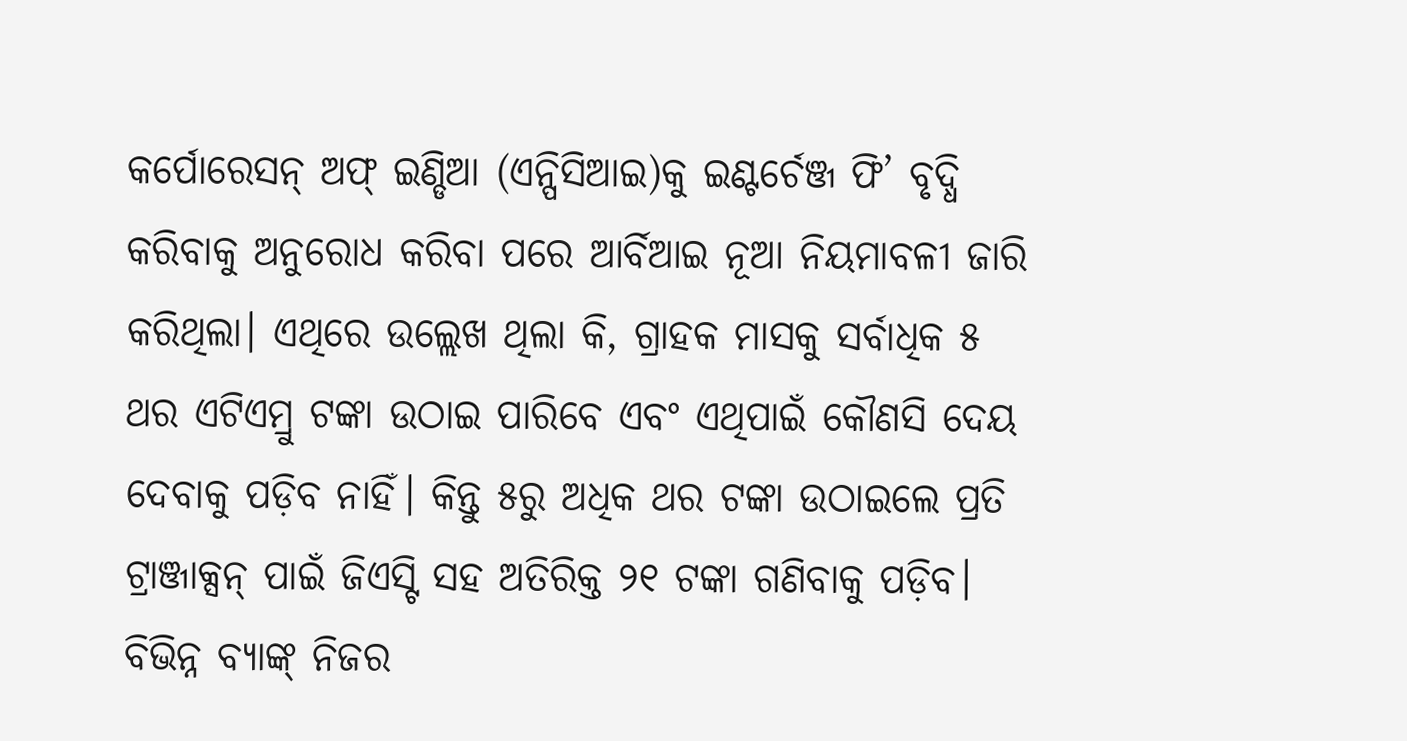କର୍ପୋରେସନ୍ ଅଫ୍ ଇଣ୍ଡିଆ (ଏନ୍ପିସିଆଇ)କୁ ଇଣ୍ଟର୍ଚେଞ୍ଜ ଫି’ ବୃଦ୍ଧି କରିବାକୁ ଅନୁରୋଧ କରିବା ପରେ ଆର୍ବିଆଇ ନୂଆ ନିୟମାବଳୀ ଜାରି କରିଥିଲା। ଏଥିରେ ଉଲ୍ଲେଖ ଥିଲା କି, ଗ୍ରାହକ ମାସକୁ ସର୍ବାଧିକ ୫ ଥର ଏଟିଏମ୍ରୁ ଟଙ୍କା ଉଠାଇ ପାରିବେ ଏବଂ ଏଥିପାଇଁ କୌଣସି ଦେୟ ଦେବାକୁ ପଡ଼ିବ ନାହିଁ। କିନ୍ତୁ ୫ରୁ ଅଧିକ ଥର ଟଙ୍କା ଉଠାଇଲେ ପ୍ରତି ଟ୍ରାଞ୍ଜାକ୍ସନ୍ ପାଇଁ ଜିଏସ୍ଟି ସହ ଅତିରିକ୍ତ ୨୧ ଟଙ୍କା ଗଣିବାକୁ ପଡ଼ିବ। ବିଭିନ୍ନ ବ୍ୟାଙ୍କ୍ ନିଜର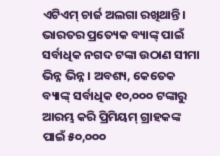ଏଟିଏମ୍ ଚାର୍ଜ ଅଲଗା ରଖିଥାନ୍ତି। ଭାରତର ପ୍ରତ୍ୟେକ ବ୍ୟାଙ୍କ୍ ପାଇଁ ସର୍ବାଧିକ ନଗଦ ଟଙ୍କା ଉଠାଣ ସୀମା ଭିନ୍ନ ଭିନ୍ନ। ଅବଶ୍ୟ, କେତେକ ବ୍ୟାଙ୍କ୍ ସର୍ବାଧିକ ୧୦,୦୦୦ ଟଙ୍କାରୁ ଆରମ୍ଭ କରି ପ୍ରିମିୟମ୍ ଗ୍ରାହକଙ୍କ ପାଇଁ ୫୦,୦୦୦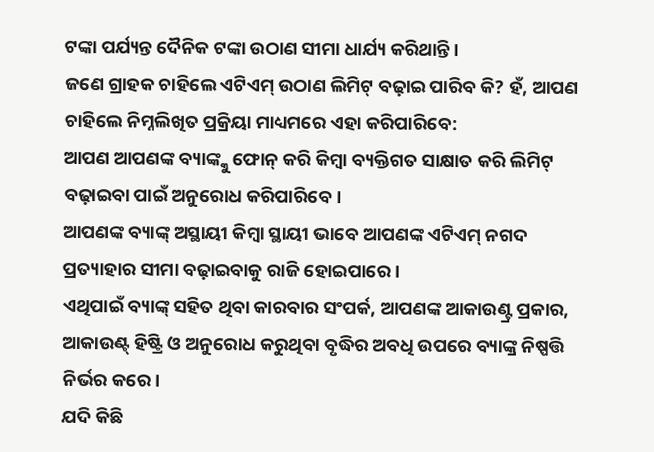ଟଙ୍କା ପର୍ଯ୍ୟନ୍ତ ଦୈନିକ ଟଙ୍କା ଉଠାଣ ସୀମା ଧାର୍ଯ୍ୟ କରିଥାନ୍ତି।
ଜଣେ ଗ୍ରାହକ ଚାହିଲେ ଏଟିଏମ୍ ଉଠାଣ ଲିମିଟ୍ ବଢ଼ାଇ ପାରିବ କି? ହଁ, ଆପଣ ଚାହିଲେ ନିମ୍ନଲିଖିତ ପ୍ରକ୍ରିୟା ମାଧ୍ୟମରେ ଏହା କରିପାରିବେ:
ଆପଣ ଆପଣଙ୍କ ବ୍ୟାଙ୍କ୍କୁ ଫୋନ୍ କରି କିମ୍ବା ବ୍ୟକ୍ତିଗତ ସାକ୍ଷାତ କରି ଲିମିଟ୍ ବଢ଼ାଇବା ପାଇଁ ଅନୁରୋଧ କରିପାରିବେ।
ଆପଣଙ୍କ ବ୍ୟାଙ୍କ୍ ଅସ୍ଥାୟୀ କିମ୍ବା ସ୍ଥାୟୀ ଭାବେ ଆପଣଙ୍କ ଏଟିଏମ୍ ନଗଦ ପ୍ରତ୍ୟାହାର ସୀମା ବଢ଼ାଇବାକୁ ରାଜି ହୋଇପାରେ।
ଏଥିପାଇଁ ବ୍ୟାଙ୍କ୍ ସହିତ ଥିବା କାରବାର ସଂପର୍କ, ଆପଣଙ୍କ ଆକାଉଣ୍ଟ୍ର ପ୍ରକାର, ଆକାଉଣ୍ଟ୍ ହିଷ୍ଟ୍ରି ଓ ଅନୁରୋଧ କରୁଥିବା ବୃଦ୍ଧିର ଅବଧି ଉପରେ ବ୍ୟାଙ୍କ୍ର ନିଷ୍ପତ୍ତି ନିର୍ଭର କରେ।
ଯଦି କିଛି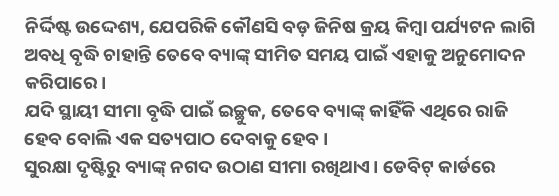ନିର୍ଦ୍ଦିଷ୍ଟ ଉଦ୍ଦେଶ୍ୟ, ଯେପରିକି କୌଣସି ବଡ଼ ଜିନିଷ କ୍ରୟ କିମ୍ବା ପର୍ଯ୍ୟଟନ ଲାଗି ଅବଧି ବୃଦ୍ଧି ଚାହାନ୍ତି ତେବେ ବ୍ୟାଙ୍କ୍ ସୀମିତ ସମୟ ପାଇଁ ଏହାକୁ ଅନୁମୋଦନ କରିପାରେ।
ଯଦି ସ୍ଥାୟୀ ସୀମା ବୃଦ୍ଧି ପାଇଁ ଇଚ୍ଛୁକ, ତେବେ ବ୍ୟାଙ୍କ୍ କାହିଁକି ଏଥିରେ ରାଜି ହେବ ବୋଲି ଏକ ସତ୍ୟପାଠ ଦେବାକୁ ହେବ।
ସୁରକ୍ଷା ଦୃଷ୍ଟିରୁ ବ୍ୟାଙ୍କ୍ ନଗଦ ଉଠାଣ ସୀମା ରଖିଥାଏ। ଡେବିଟ୍ କାର୍ଡରେ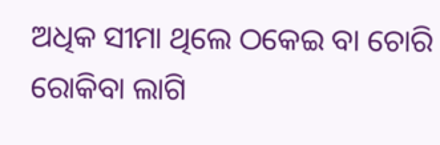ଅଧିକ ସୀମା ଥିଲେ ଠକେଇ ବା ଚୋରି ରୋକିବା ଲାଗି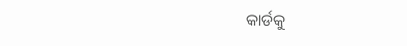କାର୍ଡକୁ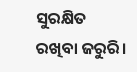ସୁରକ୍ଷିତ ରଖିବା ଜରୁରି।